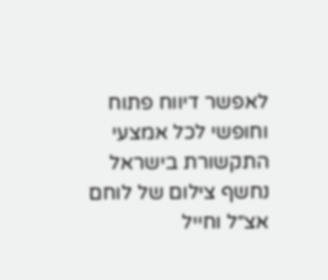לאפשר דיווח פתוח וחופשי לכל אמצעי התקשורת בישראל
נחשף צילום של לוחם אצ״ל וחייל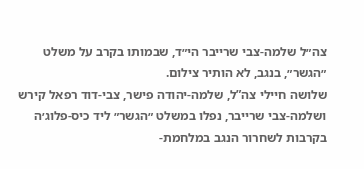צה״ל שלמה-צבי שרייבר הי״ד, שבמותו בקרב על משלט ״הגשר״, בנגב, לא הותיר צילום.
שלושה חיילי צה”ל, שלמה-יהודה פישר, צבי-דוד רפאל קירש ושלמה-צבי שרייבר, נפלו במשלט ״הגשר״ ליד כיס-פלוג׳ה בקרבות לשחרור הנגב במלחמת-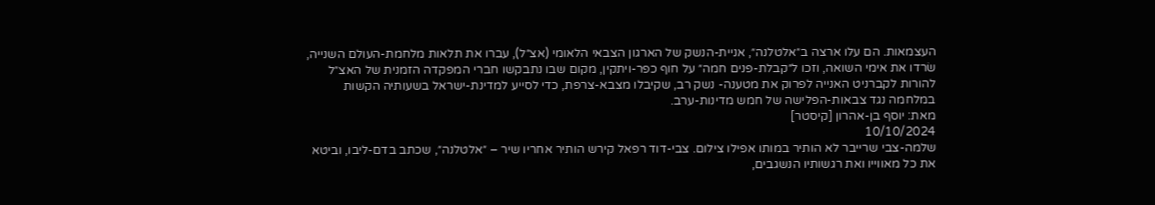העצמאות. הם עלו ארצה ב״אלטלנה״, אניית-הנשק של הארגון הצבאי הלאומי (אצ״ל), עברו את תלאות מלחמת-העולם השנייה, שׂרדו את אימי השואה, וזכו ל״קבלת-פנים חמה״ על חוף כפר-ויתקין, מקום שבו נתבקשו חברי המפקדה הזמנית של האצ״ל להורות לקברניט האנייה לפרוק את מטענה- נשק רב, שקיבלו מצבא-צרפת, כדי לסייע למדינת-ישראל בשעותיה הקשות במלחמה נגד צבאות-הפלישה של חמש מדינות-ערב.
מאת: יוסף בן-אהרון [קיסטר]
10/10/2024
שלמה-צבי שרייבר לא הותיר במותו אפילו צילום. צבי-דוד רפאל קירש הותיר אחריו שיר – ״אלטלנה״, שכתב בדם-ליבו, וביטא את כל מאווייו ואת רגשותיו הנשגבים,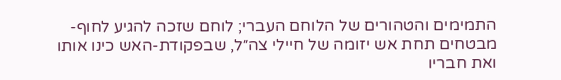התמימים והטהורים של הלוחם העברי; לוחם שזכה להגיע לחוף-מבטחים תחת אש יזומה של חיילי צה״ל, שבפקודת-האש כינו אותו ואת חבריו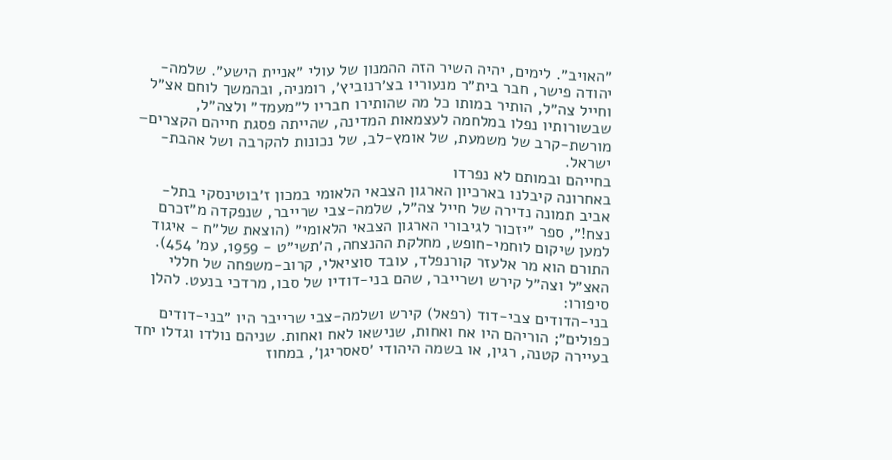״האויב״. לימים, יהיה השיר הזה ההמנון של עולי ״אניית הישע״. שלמה-יהודה פישר, חבר בית״ר מנעוריו בצ׳רנוביץ׳, רומניה, ובהמשך לוחם אצ״ל וחייל צה״ל, הותיר במותו כל מה שהותירו חבריו ל״מעמד״ ולצה״ל, שבשורותיו נפלו במלחמה לעצמאות המדינה, שהייתה פסגת חייהם הקצרים– מורשת-קרב של משמעת, של אומץ-לב, של נכונות להקרבה ושל אהבת-ישראל.
בחייהם ובמותם לא נפרדו
באחרונה קיבלנו בארכיון הארגון הצבאי הלאומי במכון ז׳בוטינסקי בתל-אביב תמונה נדירה של חייל צה״ל, שלמה-צבי שרייבר, שנפקדה מ״זכרם נצח!״, ספר ״יזכור לגיבורי הארגון הצבאי הלאומי״ (הוצאת של״ח - איגוד למען שיקום לוחמי-חופש, מחלקת ההנצחה, ה׳תשי״ט - 1959, עמ׳ 454).
התורם הוא מר אלעזר קורנפלד, עובד סוציאלי, קרוב-משפחה של חללי האצ״ל וצה״ל קירש ושרייבר, שהם בני-דודיו של סבו, מרדכי בנעט. להלן סיפורו:
בני-הדודים צבי-דוד (רפאל) קירש ושלמה-צבי שרייבר היו ״בני-דודים כפולים״; הוריהם היו אח ואחות, שנישאו לאח ואחות. שניהם נולדו וגדלו יחד בעיירה קטנה, רגין, או בשמה היהודי ׳סאסריגן׳, במחוז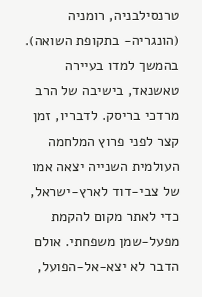טרנסילבניה, רומניה (הונגריה- בתקופת השואה). בהמשך למדו בעיירה טאשנאד, בישיבה של הרב מרדכי בריסק. לדבריו, זמן קצר לפני פרוץ המלחמה העולמית השנייה יצאה אמו של צבי-דוד לארץ-ישראל, כדי לאתר מקום להקמת מפעל-שמן משפחתי. אולם הדבר לא יצא-אל-הפועל,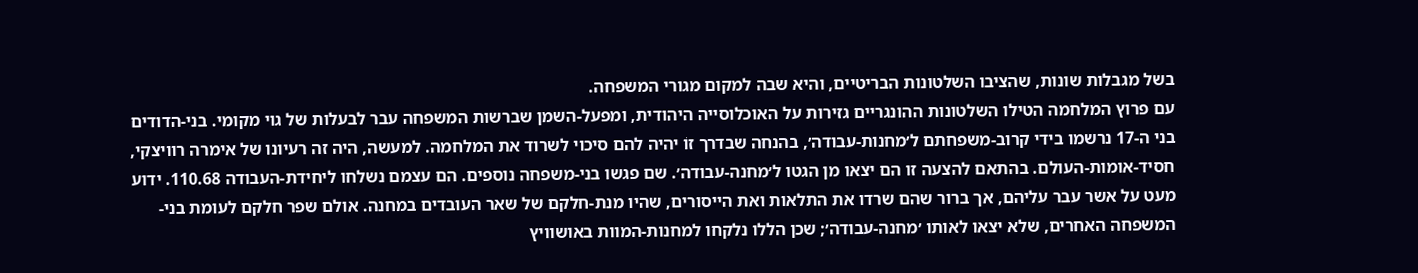בשל מגבלות שונות, שהציבו השלטונות הבריטיים, והיא שבה למקום מגורי המשפחה.
עם פרוץ המלחמה הטילו השלטונות ההונגריים גזירות על האוכלוסייה היהודית, ומפעל-השמן שברשות המשפחה עבר לבעלות של גוי מקומי. בני-הדודים בני ה-17 נרשמו בידי קרוב-משפחתם ל׳מחנות-עבודה׳, בהנחה שבדרך זוֹ יהיה להם סיכוי לשרוד את המלחמה. למעשה, היה זה רעיונו של אימרה רוויצקי, חסיד-אומות-העולם. בהתאם להצעה זו הם יצאו מן הגטו ל׳מחנה-עבודה׳. שם פגשו בני-משפחה נוספים. הם עצמם נשלחו ליחידת-העבודה 110.68. ידוע מעט על אשר עבר עליהם, אך ברור שהם שרדו את התלאות ואת הייסורים, שהיו מנת-חלקם של שאר העובדים במחנה. אולם שפר חלקם לעומת בני-המשפחה האחרים, שלא יצאו לאותו ׳מחנה-עבודה׳; שכן הללו נלקחו למחנות-המוות באושוויץ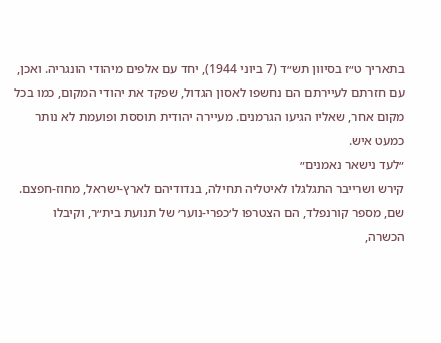בתאריך ט״ז בסיוון תש״ד (7 ביוני 1944), יחד עם אלפים מיהודי הונגריה. ואכן, עם חזרתם לעיירתם הם נחשפו לאסון הגדול, שפקד את יהודי המקום, כמו בכל מקום אחר, שאליו הגיעו הגרמנים. מעיירה יהודית תוססת ופועמת לא נותר כמעט איש.
״לעד נישאר נאמנים״
קירש ושרייבר התגלגלו לאיטליה תחילה, בנדודיהם לארץ-ישראל, מחוז-חפצם. שם, מספר קורנפלד, הם הצטרפו ל׳כפרי-נוער׳ של תנועת בית״ר, וקיבלו הכשרה,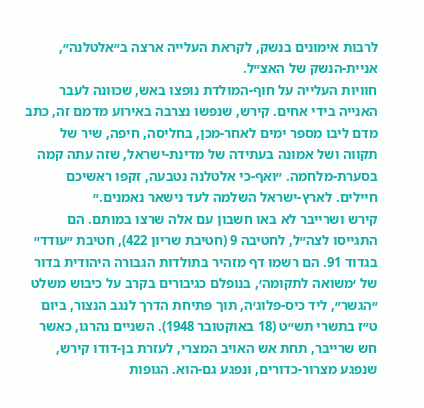לרבות אימונים בנשק, לקראת העלייה ארצה ב״אלטלנה״, אניית-הנשק של האצ״ל.
חוויות העלייה על חוף-המולדת נופצו באש, שכוּונה לעבר האנייה בידי אחים. קירש, שנפשו נצרבה באירוע מדמם זה, כתב מדם ליבו מספר ימים לאחר-מכן, בחליסה, חיפה, שיר של תקווה ושל אמונה בעתידה של מדינת-ישראל, שזה עתה קמה בסערת-מלחמה. ״ואף-כי אלטלנה נטבעה, זִקפו ראשיכם חיילים. לארץ-ישראל השלמה לעד נישאר נאמנים.״
קירש ושרייבר לא באו חשבון עם אלה שרצו במותם. הם התגייסו לצה״ל, לחטיבה 9 (חטיבת שריון 422), חטיבת ״עודד״ בגדוד 91. הם רשמו דף מזהיר בתולדות הגבורה היהודית בדור של ׳משׁוֹאה לתקומה׳, בנופלם כגיבורים בקרב על כיבוש משלט ״הגשר״, ליד כיס-פלוג׳ה, תוך פתיחת הדרך לנגב הנצור, ביום ט״ז בתשרי תש״ט (18 באוקטובר 1948). השניים נהרגו, כאשר חש שרייבר, תחת אש האויב המצרי, לעזרת בן-דודו קירש, שנפגע מצרור-כדורים, ונפגע גם-הוא. הגופות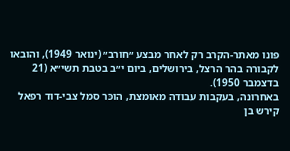פונו מאתר-הקרב רק לאחר מבצע ״חורב״ (ינואר 1949), והובאו לקבורה בהר הרצל, בירושלים, ביום י״ב בטבת תשי״א (21 בדצמבר 1950).
באחרונה, בעקבות עבודה מאומצת, הוכּר סמל צבי-דוד רפאל קירש בן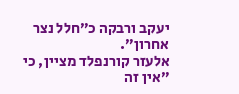יעקב ורבקה כ״חלל נצר אחרון״.
אלעזר קורנפלד מציין, כי ״אין זה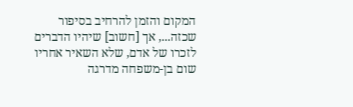המקום והזמן להרחיב בסיפור שכזה..., אך [חשוב] שיהיו הדברים לזכרו של אדם, שלא השאיר אחריו שום בן-משפחה מדרגה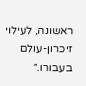ראשונה, לעילוי זיכרון-עולם בעבורו.״